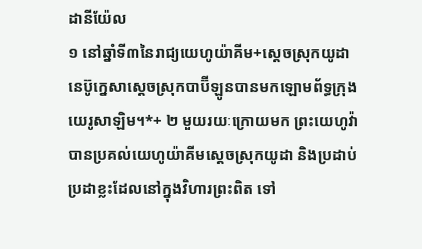ដានីយ៉ែល
១ នៅឆ្នាំទី៣នៃរាជ្យយេហូយ៉ាគីម+ស្ដេចស្រុកយូដា នេប៊ូក្នេសាស្ដេចស្រុកបាប៊ីឡូនបានមកឡោមព័ទ្ធក្រុងយេរូសាឡិម។*+ ២ មួយរយៈក្រោយមក ព្រះយេហូវ៉ាបានប្រគល់យេហូយ៉ាគីមស្ដេចស្រុកយូដា និងប្រដាប់ប្រដាខ្លះដែលនៅក្នុងវិហារព្រះពិត ទៅ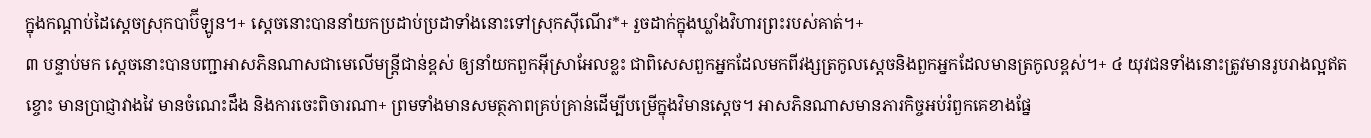ក្នុងកណ្ដាប់ដៃស្ដេចស្រុកបាប៊ីឡូន។+ ស្ដេចនោះបាននាំយកប្រដាប់ប្រដាទាំងនោះទៅស្រុកស៊ីណើរ*+ រួចដាក់ក្នុងឃ្លាំងវិហារព្រះរបស់គាត់។+
៣ បន្ទាប់មក ស្ដេចនោះបានបញ្ជាអាសភិនណាសជាមេលើមន្ត្រីជាន់ខ្ពស់ ឲ្យនាំយកពួកអ៊ីស្រាអែលខ្លះ ជាពិសេសពួកអ្នកដែលមកពីវង្សត្រកូលស្ដេចនិងពួកអ្នកដែលមានត្រកូលខ្ពស់។+ ៤ យុវជនទាំងនោះត្រូវមានរូបរាងល្អឥតខ្ចោះ មានប្រាជ្ញាវាងវៃ មានចំណេះដឹង និងការចេះពិចារណា+ ព្រមទាំងមានសមត្ថភាពគ្រប់គ្រាន់ដើម្បីបម្រើក្នុងវិមានស្ដេច។ អាសភិនណាសមានភារកិច្ចអប់រំពួកគេខាងផ្នែ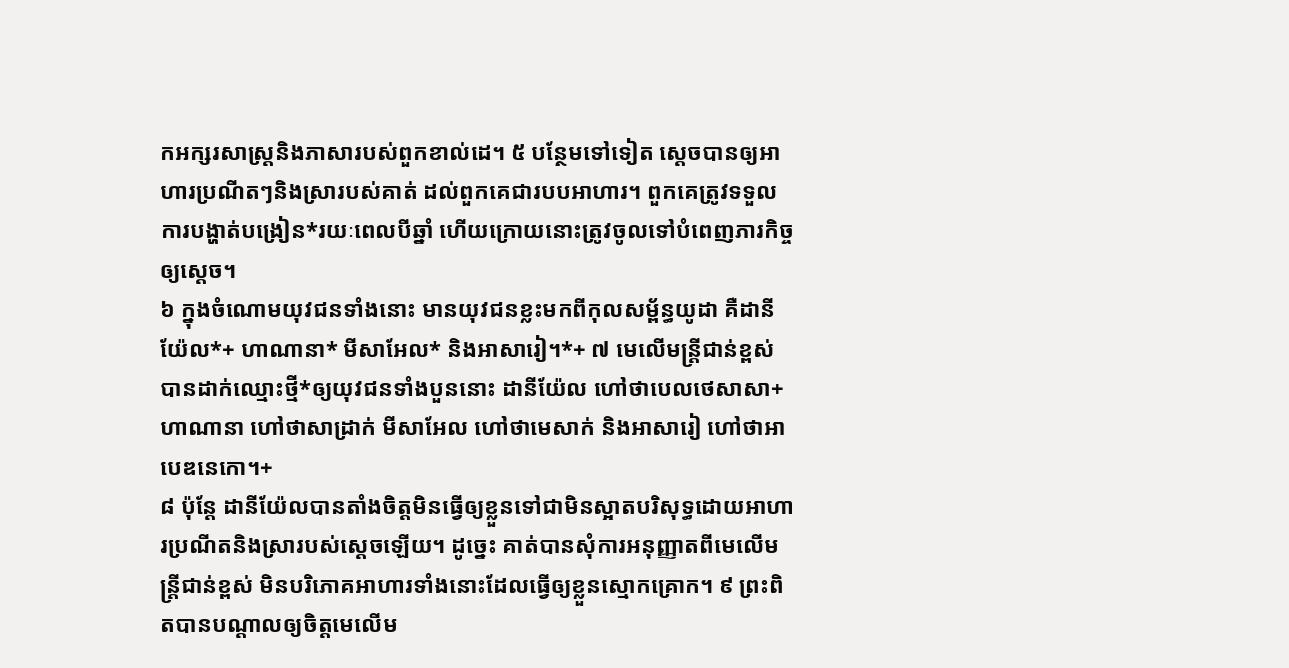កអក្សរសាស្ត្រនិងភាសារបស់ពួកខាល់ដេ។ ៥ បន្ថែមទៅទៀត ស្ដេចបានឲ្យអាហារប្រណីតៗនិងស្រារបស់គាត់ ដល់ពួកគេជារបបអាហារ។ ពួកគេត្រូវទទួលការបង្ហាត់បង្រៀន*រយៈពេលបីឆ្នាំ ហើយក្រោយនោះត្រូវចូលទៅបំពេញភារកិច្ចឲ្យស្ដេច។
៦ ក្នុងចំណោមយុវជនទាំងនោះ មានយុវជនខ្លះមកពីកុលសម្ព័ន្ធយូដា គឺដានីយ៉ែល*+ ហាណានា* មីសាអែល* និងអាសារៀ។*+ ៧ មេលើមន្ត្រីជាន់ខ្ពស់បានដាក់ឈ្មោះថ្មី*ឲ្យយុវជនទាំងបួននោះ ដានីយ៉ែល ហៅថាបេលថេសាសា+ ហាណានា ហៅថាសាដ្រាក់ មីសាអែល ហៅថាមេសាក់ និងអាសារៀ ហៅថាអាបេឌនេកោ។+
៨ ប៉ុន្តែ ដានីយ៉ែលបានតាំងចិត្តមិនធ្វើឲ្យខ្លួនទៅជាមិនស្អាតបរិសុទ្ធដោយអាហារប្រណីតនិងស្រារបស់ស្ដេចឡើយ។ ដូច្នេះ គាត់បានសុំការអនុញ្ញាតពីមេលើមន្ត្រីជាន់ខ្ពស់ មិនបរិភោគអាហារទាំងនោះដែលធ្វើឲ្យខ្លួនស្មោកគ្រោក។ ៩ ព្រះពិតបានបណ្ដាលឲ្យចិត្តមេលើម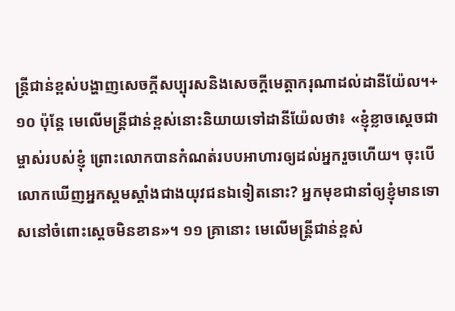ន្ត្រីជាន់ខ្ពស់បង្ហាញសេចក្ដីសប្បុរសនិងសេចក្ដីមេត្តាករុណាដល់ដានីយ៉ែល។+ ១០ ប៉ុន្តែ មេលើមន្ត្រីជាន់ខ្ពស់នោះនិយាយទៅដានីយ៉ែលថា៖ «ខ្ញុំខ្លាចស្ដេចជាម្ចាស់របស់ខ្ញុំ ព្រោះលោកបានកំណត់របបអាហារឲ្យដល់អ្នករួចហើយ។ ចុះបើលោកឃើញអ្នកស្គមស្គាំងជាងយុវជនឯទៀតនោះ? អ្នកមុខជានាំឲ្យខ្ញុំមានទោសនៅចំពោះស្ដេចមិនខាន»។ ១១ គ្រានោះ មេលើមន្ត្រីជាន់ខ្ពស់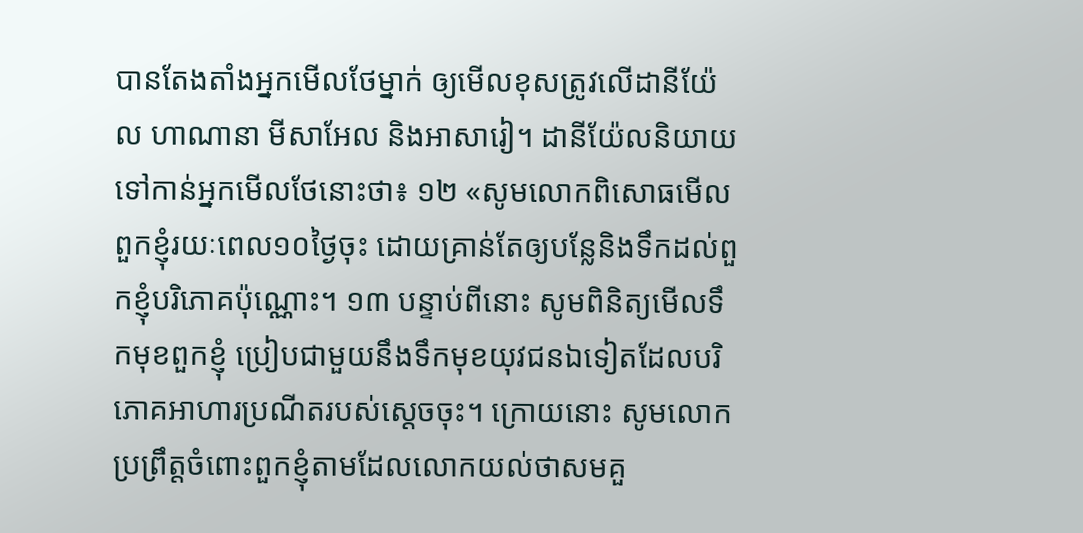បានតែងតាំងអ្នកមើលថែម្នាក់ ឲ្យមើលខុសត្រូវលើដានីយ៉ែល ហាណានា មីសាអែល និងអាសារៀ។ ដានីយ៉ែលនិយាយទៅកាន់អ្នកមើលថែនោះថា៖ ១២ «សូមលោកពិសោធមើលពួកខ្ញុំរយៈពេល១០ថ្ងៃចុះ ដោយគ្រាន់តែឲ្យបន្លែនិងទឹកដល់ពួកខ្ញុំបរិភោគប៉ុណ្ណោះ។ ១៣ បន្ទាប់ពីនោះ សូមពិនិត្យមើលទឹកមុខពួកខ្ញុំ ប្រៀបជាមួយនឹងទឹកមុខយុវជនឯទៀតដែលបរិភោគអាហារប្រណីតរបស់ស្ដេចចុះ។ ក្រោយនោះ សូមលោកប្រព្រឹត្តចំពោះពួកខ្ញុំតាមដែលលោកយល់ថាសមគួ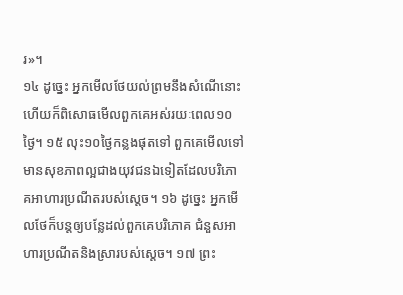រ»។
១៤ ដូច្នេះ អ្នកមើលថែយល់ព្រមនឹងសំណើនោះ ហើយក៏ពិសោធមើលពួកគេអស់រយៈពេល១០ថ្ងៃ។ ១៥ លុះ១០ថ្ងៃកន្លងផុតទៅ ពួកគេមើលទៅមានសុខភាពល្អជាងយុវជនឯទៀតដែលបរិភោគអាហារប្រណីតរបស់ស្ដេច។ ១៦ ដូច្នេះ អ្នកមើលថែក៏បន្តឲ្យបន្លែដល់ពួកគេបរិភោគ ជំនួសអាហារប្រណីតនិងស្រារបស់ស្ដេច។ ១៧ ព្រះ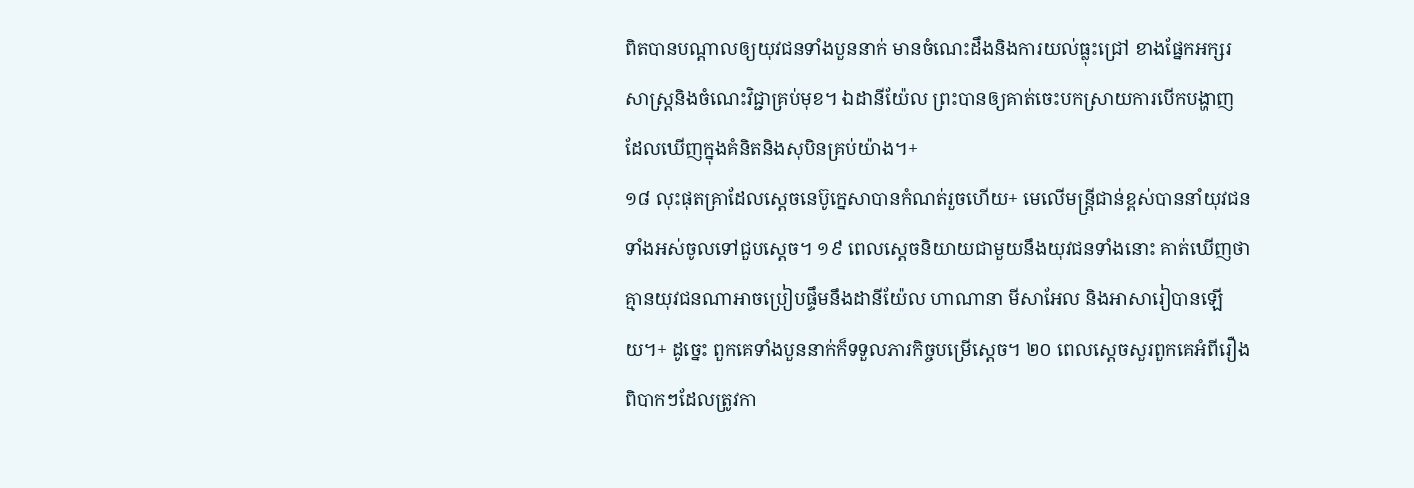ពិតបានបណ្ដាលឲ្យយុវជនទាំងបួននាក់ មានចំណេះដឹងនិងការយល់ធ្លុះជ្រៅ ខាងផ្នែកអក្សរសាស្ត្រនិងចំណេះវិជ្ជាគ្រប់មុខ។ ឯដានីយ៉ែល ព្រះបានឲ្យគាត់ចេះបកស្រាយការបើកបង្ហាញដែលឃើញក្នុងគំនិតនិងសុបិនគ្រប់យ៉ាង។+
១៨ លុះផុតគ្រាដែលស្ដេចនេប៊ូក្នេសាបានកំណត់រួចហើយ+ មេលើមន្ត្រីជាន់ខ្ពស់បាននាំយុវជនទាំងអស់ចូលទៅជួបស្ដេច។ ១៩ ពេលស្ដេចនិយាយជាមួយនឹងយុវជនទាំងនោះ គាត់ឃើញថាគ្មានយុវជនណាអាចប្រៀបផ្ទឹមនឹងដានីយ៉ែល ហាណានា មីសាអែល និងអាសារៀបានឡើយ។+ ដូច្នេះ ពួកគេទាំងបួននាក់ក៏ទទួលភារកិច្ចបម្រើស្ដេច។ ២០ ពេលស្ដេចសួរពួកគេអំពីរឿងពិបាកៗដែលត្រូវកា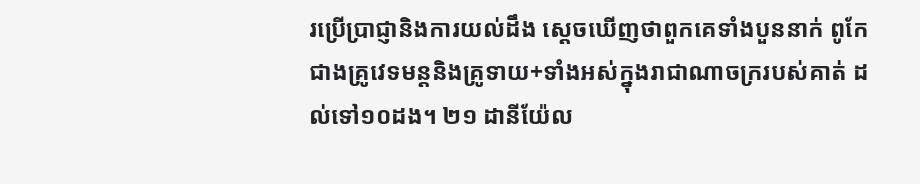រប្រើប្រាជ្ញានិងការយល់ដឹង ស្ដេចឃើញថាពួកគេទាំងបួននាក់ ពូកែជាងគ្រូវេទមន្តនិងគ្រូទាយ+ទាំងអស់ក្នុងរាជាណាចក្ររបស់គាត់ ដល់ទៅ១០ដង។ ២១ ដានីយ៉ែល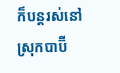ក៏បន្តរស់នៅស្រុកបាប៊ី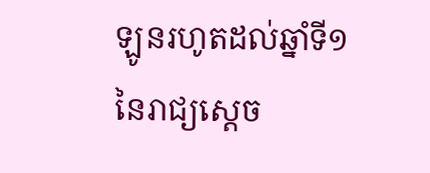ឡូនរហូតដល់ឆ្នាំទី១នៃរាជ្យស្ដេច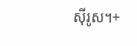ស៊ីរូស។+